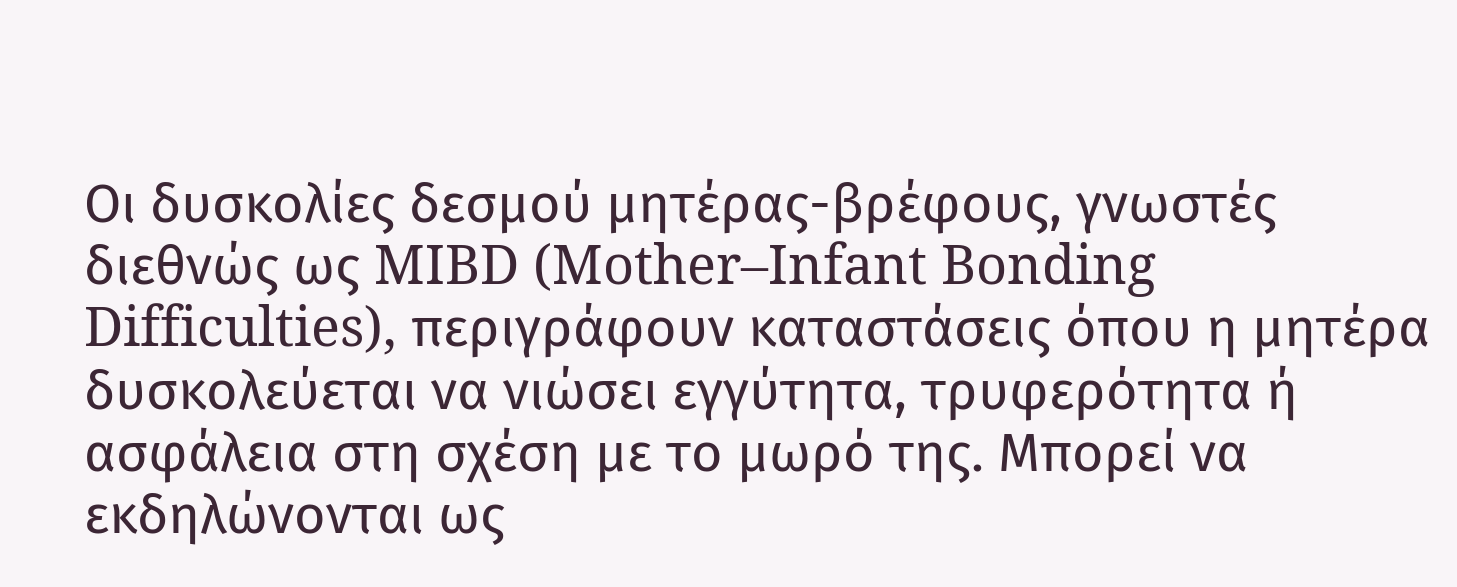Οι δυσκολίες δεσμού μητέρας-βρέφους, γνωστές διεθνώς ως MIBD (Mother–Infant Bonding Difficulties), περιγράφουν καταστάσεις όπου η μητέρα δυσκολεύεται να νιώσει εγγύτητα, τρυφερότητα ή ασφάλεια στη σχέση με το μωρό της. Μπορεί να εκδηλώνονται ως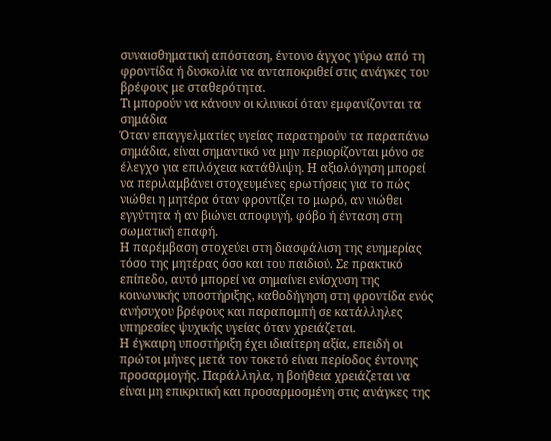συναισθηματική απόσταση, έντονο άγχος γύρω από τη φροντίδα ή δυσκολία να ανταποκριθεί στις ανάγκες του βρέφους με σταθερότητα.
Τι μπορούν να κάνουν οι κλινικοί όταν εμφανίζονται τα σημάδια
Όταν επαγγελματίες υγείας παρατηρούν τα παραπάνω σημάδια, είναι σημαντικό να μην περιορίζονται μόνο σε έλεγχο για επιλόχεια κατάθλιψη. Η αξιολόγηση μπορεί να περιλαμβάνει στοχευμένες ερωτήσεις για το πώς νιώθει η μητέρα όταν φροντίζει το μωρό, αν νιώθει εγγύτητα ή αν βιώνει αποφυγή, φόβο ή ένταση στη σωματική επαφή.
Η παρέμβαση στοχεύει στη διασφάλιση της ευημερίας τόσο της μητέρας όσο και του παιδιού. Σε πρακτικό επίπεδο, αυτό μπορεί να σημαίνει ενίσχυση της κοινωνικής υποστήριξης, καθοδήγηση στη φροντίδα ενός ανήσυχου βρέφους και παραπομπή σε κατάλληλες υπηρεσίες ψυχικής υγείας όταν χρειάζεται.
Η έγκαιρη υποστήριξη έχει ιδιαίτερη αξία, επειδή οι πρώτοι μήνες μετά τον τοκετό είναι περίοδος έντονης προσαρμογής. Παράλληλα, η βοήθεια χρειάζεται να είναι μη επικριτική και προσαρμοσμένη στις ανάγκες της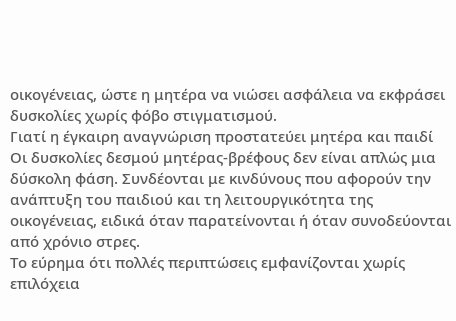οικογένειας, ώστε η μητέρα να νιώσει ασφάλεια να εκφράσει δυσκολίες χωρίς φόβο στιγματισμού.
Γιατί η έγκαιρη αναγνώριση προστατεύει μητέρα και παιδί
Οι δυσκολίες δεσμού μητέρας-βρέφους δεν είναι απλώς μια δύσκολη φάση. Συνδέονται με κινδύνους που αφορούν την ανάπτυξη του παιδιού και τη λειτουργικότητα της οικογένειας, ειδικά όταν παρατείνονται ή όταν συνοδεύονται από χρόνιο στρες.
Το εύρημα ότι πολλές περιπτώσεις εμφανίζονται χωρίς επιλόχεια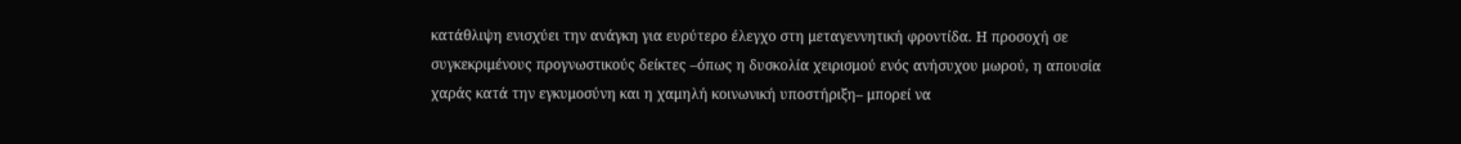κατάθλιψη ενισχύει την ανάγκη για ευρύτερο έλεγχο στη μεταγεννητική φροντίδα. Η προσοχή σε συγκεκριμένους προγνωστικούς δείκτες –όπως η δυσκολία χειρισμού ενός ανήσυχου μωρού, η απουσία χαράς κατά την εγκυμοσύνη και η χαμηλή κοινωνική υποστήριξη– μπορεί να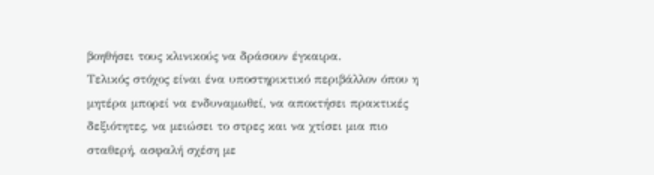βοηθήσει τους κλινικούς να δράσουν έγκαιρα.
Τελικός στόχος είναι ένα υποστηρικτικό περιβάλλον όπου η μητέρα μπορεί να ενδυναμωθεί, να αποκτήσει πρακτικές δεξιότητες, να μειώσει το στρες και να χτίσει μια πιο σταθερή, ασφαλή σχέση με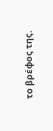το βρέφος της.